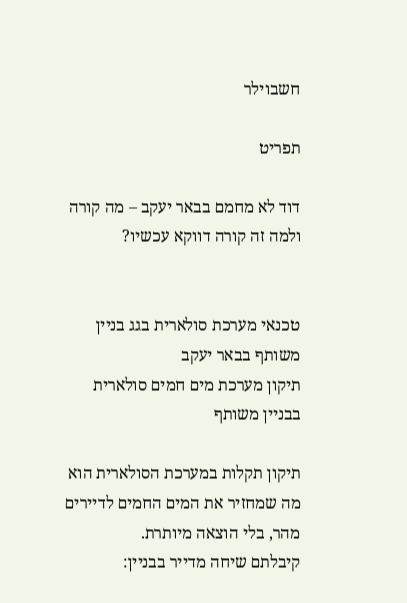חשבוילר

תפריט

דוד לא מחמם בבאר יעקב – מה קורה ולמה זה קורה דווקא עכשיו?


טכנאי מערכת סולארית בגג בניין משותף בבאר יעקב
תיקון מערכת מים חמים סולארית בבניין משותף

תיקון תקלות במערכת הסולארית הוא מה שמחזיר את המים החמים לדיירים מהר, בלי הוצאה מיותרת.
קיבלתם שיחה מדייר בבניין: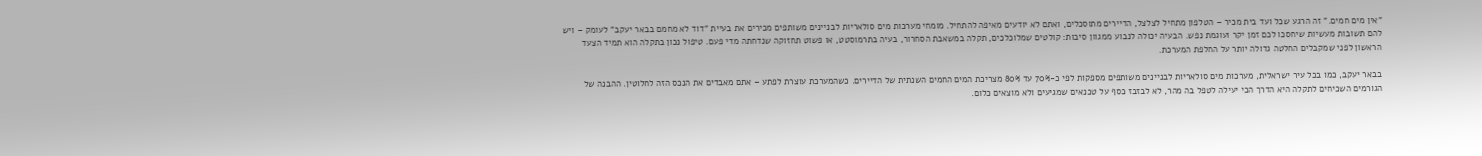"אין מים חמים." זה הרגע שכל ועד בית מכיר – הטלפון מתחיל לצלצל, הדיירים מתוסכלים, ואתם לא יודעים מאיפה להתחיל. מומחי מערכות מים סולאריות לבניינים משותפים מכירים את בעיית "דוד לא מחמם בבאר יעקב" לעומק – ויש להם תשובות מעשיות שיחסכו לכם זמן יקר ועוגמת נפש. הבעיה יכולה לנבוע ממגוון סיבות: קולטים שמלוכלכים, תקלה במשאבת הסחרור, בעיה בתרמוסטט, או פשוט תחזוקה שנדחתה מדי פעם. טיפול נכון בתקלה הוא תמיד הצעד הראשון לפני שמקבלים החלטה גדולה יותר על החלפת המערכת.

בבאר יעקב, כמו בכל עיר ישראלית, מערכות מים סולאריות לבניינים משותפים מספקות לפי כ-70% עד 80% מצריכת המים החמים השנתית של הדיירים. כשהמערכת עוצרת לפתע – אתם מאבדים את הנכס הזה לחלוטין. ההבנה של הגורמים השכיחים לתקלה היא הדרך הכי יעילה לטפל בה מהר, לא לבזבז כסף על טכנאים שמגיעים ולא מוצאים כלום.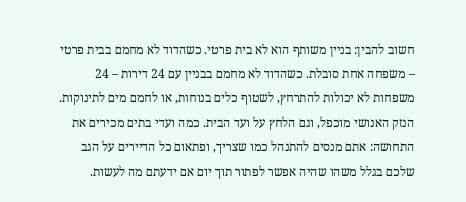חשוב להבין: בניין משותף הוא לא בית פרטי. כשהדוד לא מחמם בבית פרטי – משפחה אחת סובלת. כשהדוד לא מחמם בבניין עם 24 דירות – 24 משפחות לא יכולות להתרחץ, לשטוף כלים בנוחות, או לחמם מים לתינוקות. הנזק האנושי מוכפל, וגם הלחץ על ועד הבית. כמה ועדי בתים מכירים את התחושה: אתם מנסים להתנהל כמו שצריך, ופתאום כל הדיירים על הגב שלכם בגלל משהו שהיה אפשר לפתור תוך יום אם ידעתם מה לעשות.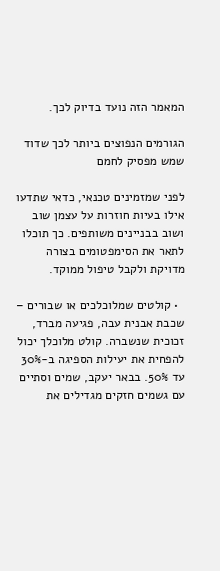המאמר הזה נועד בדיוק לכך.

הגורמים הנפוצים ביותר לכך שדוד שמש מפסיק לחמם

לפני שמזמינים טכנאי, כדאי שתדעו אילו בעיות חוזרות על עצמן שוב ושוב בבניינים משותפים. כך תוכלו לתאר את הסימפטומים בצורה מדויקת ולקבל טיפול ממוקד.

  • קולטים שמלוכלכים או שבורים – שכבת אבנית עבה, פגיעה מברד, זכוכית שנשברה. קולט מלוכלך יכול להפחית את יעילות הספיגה ב-30% עד 50%. בבאר יעקב, שמים וסתיים עם גשמים חזקים מגדילים את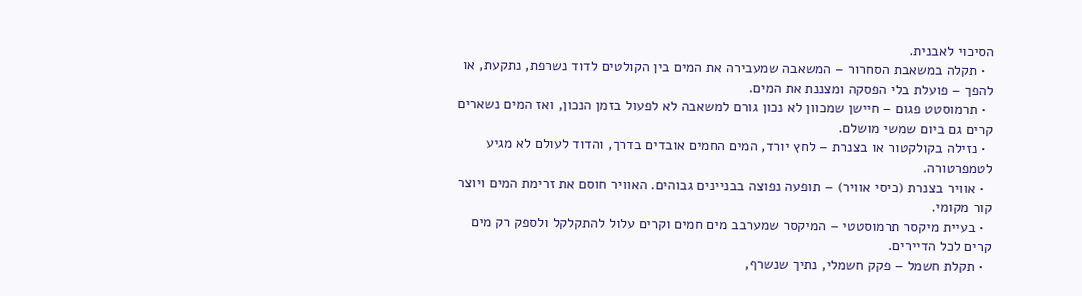הסיכוי לאבנית.
  • תקלה במשאבת הסחרור – המשאבה שמעבירה את המים בין הקולטים לדוד נשרפת, נתקעת, או להפך – פועלת בלי הפסקה ומצננת את המים.
  • תרמוסטט פגום – חיישן שמכוון לא נכון גורם למשאבה לא לפעול בזמן הנכון, ואז המים נשארים קרים גם ביום שמשי מושלם.
  • נזילה בקולקטור או בצנרת – לחץ יורד, המים החמים אובדים בדרך, והדוד לעולם לא מגיע לטמפרטורה.
  • אוויר בצנרת (כיסי אוויר) – תופעה נפוצה בבניינים גבוהים. האוויר חוסם את זרימת המים ויוצר קור מקומי.
  • בעיית מיקסר תרמוסטטי – המיקסר שמערבב מים חמים וקרים עלול להתקלקל ולספק רק מים קרים לכל הדיירים.
  • תקלת חשמל – פקק חשמלי, נתיך שנשרף,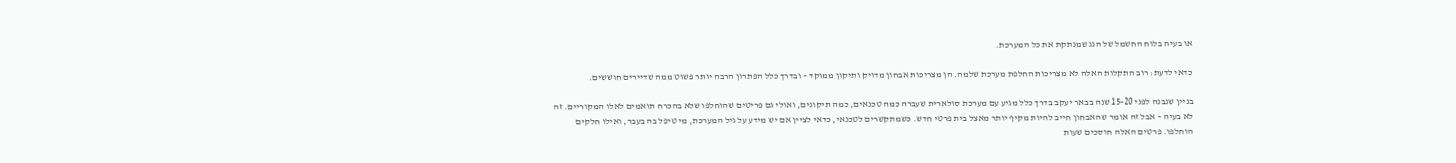או בעיה בלוח החשמל של הגג שמנתקת את כל המערכת.

כדאי לדעת: רוב התקלות האלה לא מצריכות החלפת מערכת שלמה. הן מצריכות אבחון מדויק ותיקון ממוקד – ובדרך כלל הפתרון הרבה יותר פשוט ממה שדיירים חוששים.

בניין שנבנה לפני 15-20 שנה בבאר יעקב בדרך כלל מגיע עם מערכת סולארית שעברה כמה טכנאים, כמה תיקונים, ואולי גם פריטים שהוחלפו שלא בהכרח תואמים לאלו המקוריים. זה לא בעיה – אבל זה אומר שהאבחון חייב להיות מקיף יותר מאצל בית פרטי חדש. כשמתקשרים לטכנאי, כדאי לציין אם יש מידע על גיל המערכת, מי טיפל בה בעבר, ואילו חלקים הוחלפו. פרטים האלה חוסכים שעות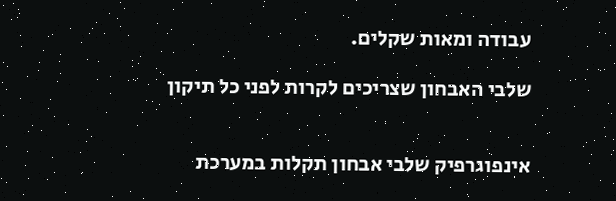עבודה ומאות שקלים.

שלבי האבחון שצריכים לקרות לפני כל תיקון


אינפוגרפיק שלבי אבחון תקלות במערכת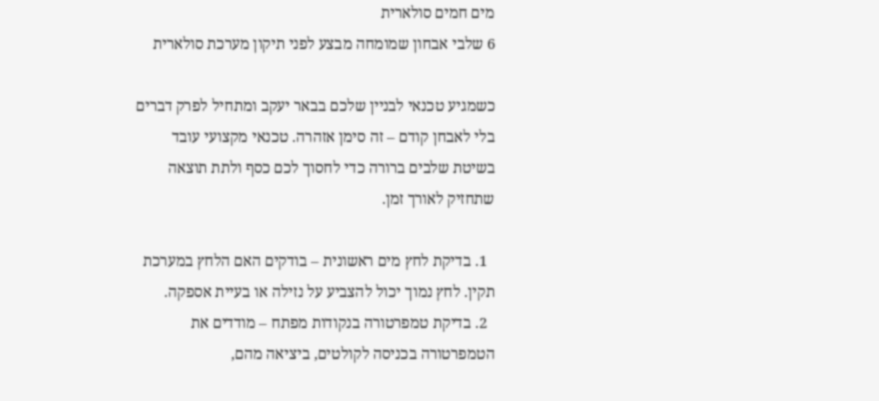מים חמים סולארית
6 שלבי אבחון שמומחה מבצע לפני תיקון מערכת סולארית

כשמגיע טכנאי לבניין שלכם בבאר יעקב ומתחיל לפרק דברים בלי לאבחן קודם – זה סימן אזהרה. טכנאי מקצועי עובד בשיטת שלבים ברורה כדי לחסוך לכם כסף ולתת תוצאה שתחזיק לאורך זמן.

  1. בדיקת לחץ מים ראשונית – בודקים האם הלחץ במערכת תקין. לחץ נמוך יכול להצביע על נזילה או בעיית אספקה.
  2. בדיקת טמפרטורה בנקודות מפתח – מודדים את הטמפרטורה בכניסה לקולטים, ביציאה מהם,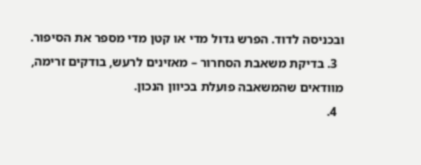ובכניסה לדוד. הפרש גדול מדי או קטן מדי מספר את הסיפור.
  3. בדיקת משאבת הסחרור – מאזינים לרעש, בודקים זרימה, מוודאים שהמשאבה פועלת בכיוון הנכון.
  4.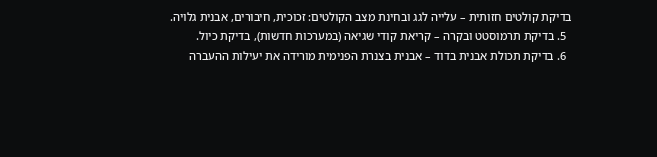בדיקת קולטים חזותית – עלייה לגג ובחינת מצב הקולטים: זכוכית, חיבורים, אבנית גלויה.
  5. בדיקת תרמוסטט ובקרה – קריאת קודי שגיאה (במערכות חדשות), בדיקת כיול.
  6. בדיקת תכולת אבנית בדוד – אבנית בצנרת הפנימית מורידה את יעילות ההעברה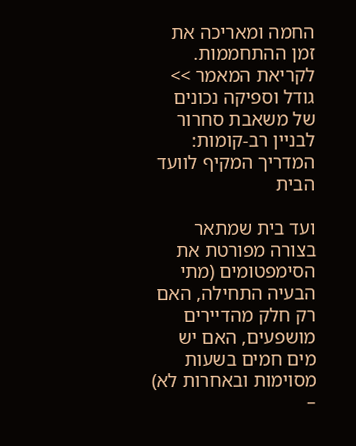החמה ומאריכה את זמן ההתחממות.
לקריאת המאמר >>  גודל וספיקה נכונים של משאבת סחרור לבניין רב-קומות: המדריך המקיף לוועד הבית

ועד בית שמתאר בצורה מפורטת את הסימפטומים (מתי הבעיה התחילה, האם רק חלק מהדיירים מושפעים, האם יש מים חמים בשעות מסוימות ובאחרות לא) –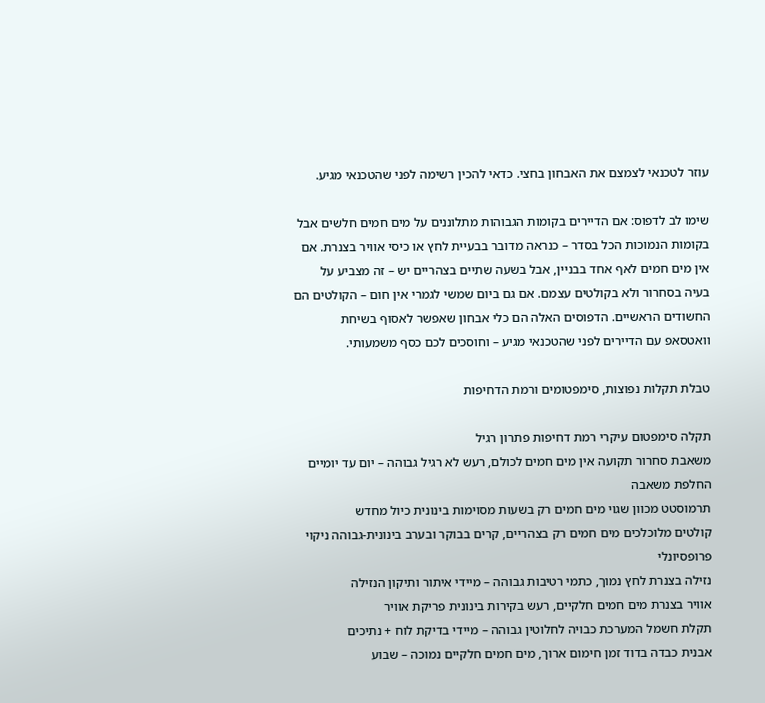עוזר לטכנאי לצמצם את האבחון בחצי. כדאי להכין רשימה לפני שהטכנאי מגיע.

שימו לב לדפוס: אם הדיירים בקומות הגבוהות מתלוננים על מים חמים חלשים אבל בקומות הנמוכות הכל בסדר – כנראה מדובר בבעיית לחץ או כיסי אוויר בצנרת. אם אין מים חמים לאף אחד בבניין, אבל בשעה שתיים בצהריים יש – זה מצביע על בעיה בסחרור ולא בקולטים עצמם. אם גם ביום שמשי לגמרי אין חום – הקולטים הם החשודים הראשיים. הדפוסים האלה הם כלי אבחון שאפשר לאסוף בשיחת וואטסאפ עם הדיירים לפני שהטכנאי מגיע – וחוסכים לכם כסף משמעותי.

טבלת תקלות נפוצות, סימפטומים ורמת הדחיפות

תקלה סימפטום עיקרי רמת דחיפות פתרון רגיל
משאבת סחרור תקועה אין מים חמים לכולם, רעש לא רגיל גבוהה – יום עד יומיים החלפת משאבה
תרמוסטט מכוון שגוי מים חמים רק בשעות מסוימות בינונית כיול מחדש
קולטים מלוכלכים מים חמים רק בצהריים, קרים בבוקר ובערב בינונית-גבוהה ניקוי פרופסיונלי
נזילה בצנרת לחץ נמוך, כתמי רטיבות גבוהה – מיידי איתור ותיקון הנזילה
אוויר בצנרת מים חמים חלקיים, רעש בקירות בינונית פריקת אוויר
תקלת חשמל המערכת כבויה לחלוטין גבוהה – מיידי בדיקת לוח + נתיכים
אבנית כבדה בדוד זמן חימום ארוך, מים חמים חלקיים נמוכה – שבוע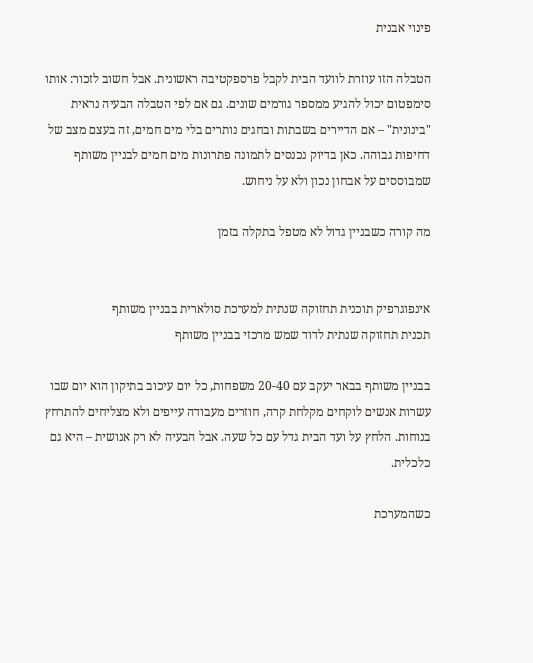פינוי אבנית

הטבלה הזו עוזרת לוועד הבית לקבל פרספקטיבה ראשונית. אבל חשוב לזכור: אותו סימפטום יכול להגיע ממספר גורמים שונים. גם אם לפי הטבלה הבעיה נראית "בינונית" – אם הדיירים בשבתות ובחגים נותרים בלי מים חמים, זה בעצם מצב של דחיפות גבוהה. כאן בדיוק נכנסים לתמונה פתרונות מים חמים לבניין משותף שמבוססים על אבחון נכון ולא על ניחוש.

מה קורה כשבניין גדול לא מטפל בתקלה בזמן


אינפוגרפיק תוכנית תחזוקה שנתית למערכת סולארית בבניין משותף
תכנית תחזוקה שנתית לדוד שמש מרכזי בבניין משותף

בבניין משותף בבאר יעקב עם 20-40 משפחות, כל יום עיכוב בתיקון הוא יום שבו עשרות אנשים לוקחים מקלחת קרה, חוזרים מעבודה עייפים ולא מצליחים להתרחץ בנוחות. הלחץ על ועד הבית גדל עם כל שעה. אבל הבעיה לא רק אנושית – היא גם כלכלית.

כשהמערכת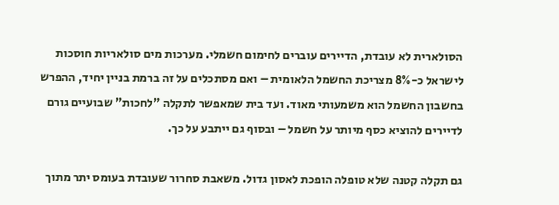הסולארית לא עובדת, הדיירים עוברים לחימום חשמלי. מערכות מים סולאריות חוסכות לישראל כ-8% מצריכת החשמל הלאומית – ואם מסתכלים על זה ברמת בניין יחיד, ההפרש בחשבון החשמל הוא משמעותי מאוד. ועד בית שמאפשר לתקלה "לחכות" שבועיים גורם לדיירים להוציא כסף מיותר על חשמל – ובסוף גם ייתבע על כך.

גם תקלה קטנה שלא טופלה הופכת לאסון גדול. משאבת סחרור שעובדת בעומס יתר מתוך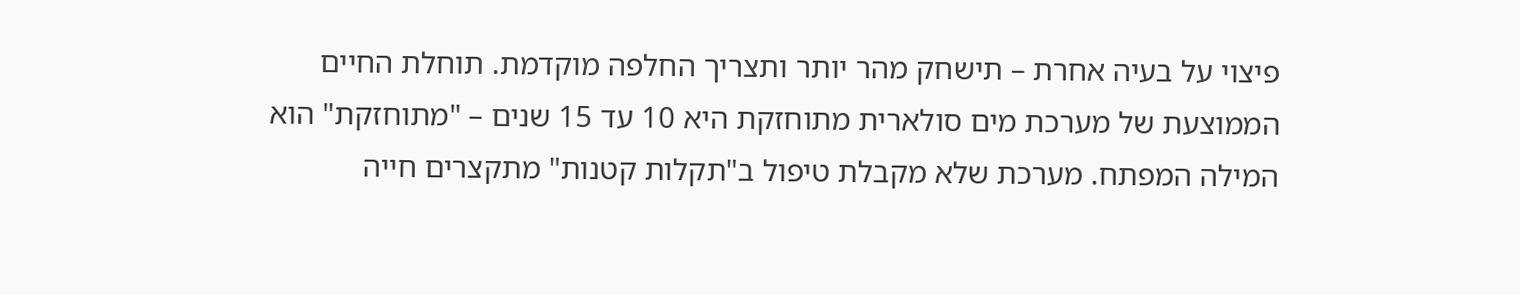פיצוי על בעיה אחרת – תישחק מהר יותר ותצריך החלפה מוקדמת. תוחלת החיים הממוצעת של מערכת מים סולארית מתוחזקת היא 10 עד 15 שנים – "מתוחזקת" הוא המילה המפתח. מערכת שלא מקבלת טיפול ב"תקלות קטנות" מתקצרים חייה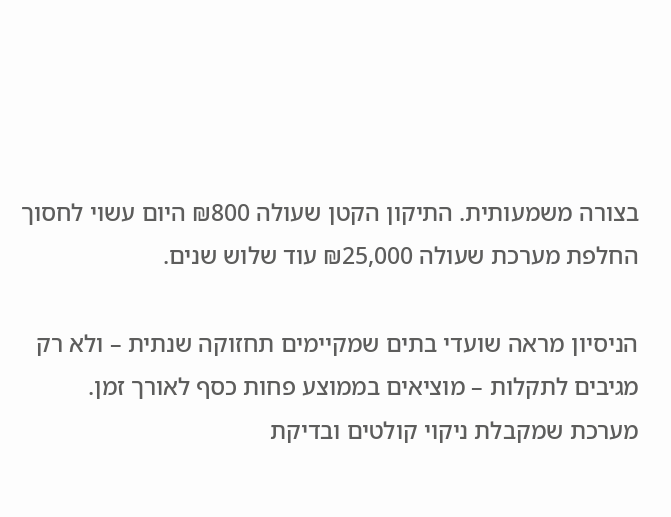בצורה משמעותית. התיקון הקטן שעולה ₪800 היום עשוי לחסוך החלפת מערכת שעולה ₪25,000 עוד שלוש שנים.

הניסיון מראה שועדי בתים שמקיימים תחזוקה שנתית – ולא רק מגיבים לתקלות – מוציאים בממוצע פחות כסף לאורך זמן. מערכת שמקבלת ניקוי קולטים ובדיקת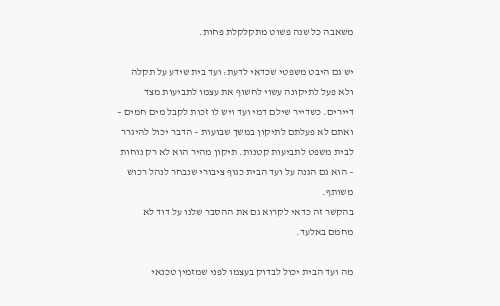משאבה כל שנה פשוט מתקלקלת פחות.

יש גם היבט משפטי שכדאי לדעת: ועד בית שידע על תקלה ולא פעל לתיקונה עשוי לחשוף את עצמו לתביעות מצד דיירים. כשדייר שילם דמי ועד ויש לו זכות לקבל מים חמים – ואתם לא פעלתם לתיקון במשך שבועות – הדבר יכול להיגרר לבית משפט לתביעות קטנות. תיקון מהיר הוא לא רק נוחות – הוא גם הגנה על ועד הבית כגוף ציבורי שנבחר לנהל רכוש משותף.
בהקשר זה כדאי לקרוא גם את ההסבר שלנו על דוד לא מחמם באלעד.

מה ועד הבית יכול לבדוק בעצמו לפני שמזמין טכנאי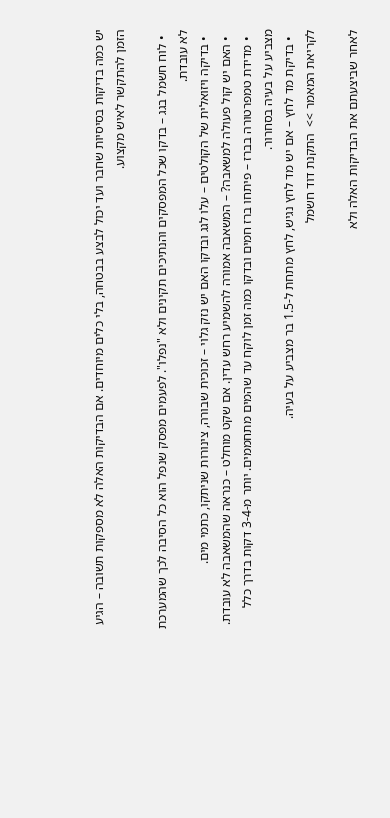יש כמה בדיקות בסיסיות שחבר ועד יכול לבצע בבטחה, בלי כלים מיוחדים. אם הבדיקות האלה לא מספקות תשובה – הגיע הזמן להתקשר לאיש מקצוע.

  • לוח חשמל בגג – בדקו שכל המפסקים והנתיכים תקינים ולא "נפלו". לפעמים מפסק שנפל הוא כל הסיבה לכך שהמערכת לא עובדת.
  • בדיקה ויזואלית של הקולטים – עלו לגג ובדקו האם יש נזק גלוי – זכוכית שבורה, צינורות שניתקו, כתמי מים.
  • האם יש קול פעולה למשאבה? – המשאבה אמורה להשמיע רחש עדין. אם שקט מוחלט – כנראה שהמשאבה לא עובדת.
  • מדידת טמפרטורה בברז – פיתחו ברז חמים ובדקו כמה זמן לוקח עד שהמים מתחממים. יותר מ-3-4 דקות בדרך כלל מצביע על בעיה בסחרור.
  • בדיקת מד לחץ – אם יש מד לחץ נגיש, לחץ מתחת ל-1.5 בר מצביע על בעיה.
לקריאת המאמר >>  התקנת דוד חשמל

לאחר שביצעתם את הבדיקות האלה ולא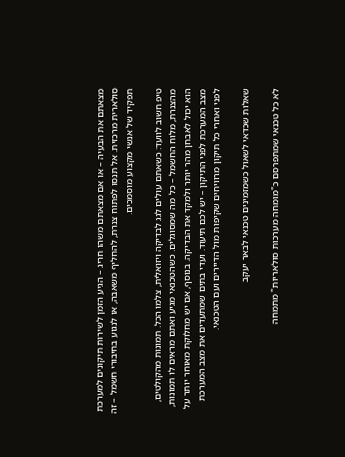מצאתם את הבעיה – או אם מצאתם משהו חריג – הגיע הזמן לשירות תיקונים למערכת סולארית מרכזית. אל תנסו לפתוח צנרת, להחליף משאבה, או לנגוע בחיבורי חשמל – זה תפקיד של אנשי מקצוע מוסמכים.

טיפ חשוב לוועד: כשאתם עולים לגג לבדיקה ויזואלית, צלמו הכל. תמונות מהקולטים, מהצנרת, מלוח החשמל – כל מה שמסוגלים. כשהטכנאי מגיע ואתם מראים לו תמונות, הוא יכול לאבחן מהר יותר ולמקד את הבדיקה. בנוסף, אם יש מחלוקת מאוחר יותר על מצב המערכת לפני התיקון – יש לכם תיעוד. ועדי בתים שמתעדים את מצב המערכת לפני ואחרי כל תיקון מרוויחים שקיפות מול הדיירים ועם הטכנאי.

שאלות שכדאי לשאול כשמזמינים טכנאי לבאר יעקב

לא כל טכנאי שמתפרסם כ"מומחה מערכות סולאריות" מתמחה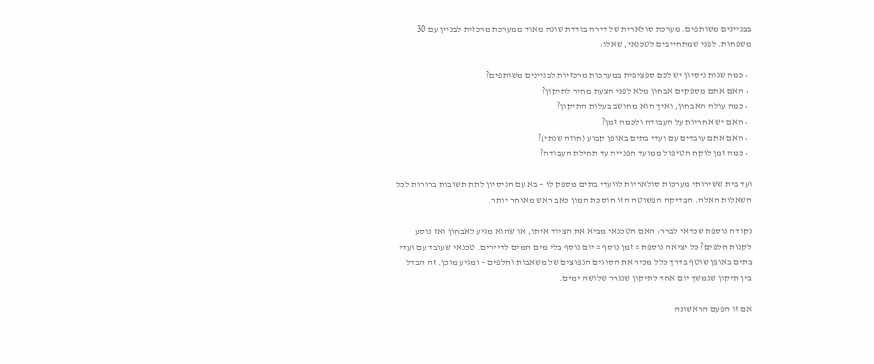בבניינים משותפים. מערכת סולארית של דירה בודדת שונה מאוד ממערכת מרכזית לבניין עם 30 משפחות. לפני שמתחייבים לטכנאי, שאלו:

  • כמה שנות ניסיון יש לכם ספציפית במערכות מרכזיות לבניינים משותפים?
  • האם אתם מספקים אבחון מלא לפני הצעת מחיר לתיקון?
  • כמה עולה האבחון, ואיך הוא מחושב בעלות התיקון?
  • האם יש אחריות על העבודה ולכמה זמן?
  • האם אתם עובדים עם ועדי בתים באופן קבוע (חוזה שנתי)?
  • כמה זמן לוקח הטיפול ממועד הפנייה עד תחילת העבודה?

ועד בית ששירותי מערכות סולאריות לוועדי בתים מספק לו – בא עם הניסיון לתת תשובות ברורות לכל השאלות האלה. הבדיקה הפשוטה הזו חוסכת המון כאב ראש מאוחר יותר.

נקודה נוספת שכדאי לברר: האם הטכנאי מביא את הציוד איתו, או שהוא מגיע לאבחון ואז נוסע לקנות חלפים? כל יציאה נוספת = זמן נוסף = יום נוסף בלי מים חמים לדיירים. טכנאי שעובד עם ועדי בתים באופן שוטף בדרך כלל מכיר את הסוגים הנפוצים של משאבות וחלפים – ומגיע מוכן. זה הבדל בין תיקון שנמשך יום אחד לתיקון שנגרר שלושה ימים.

אם זו הפעם הראשונה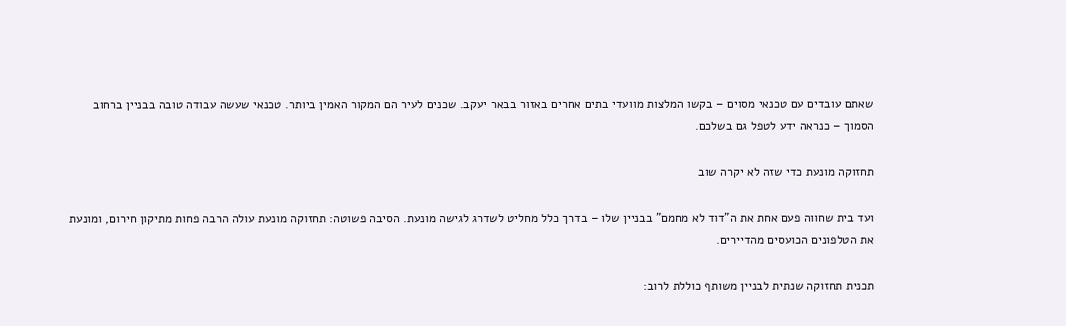שאתם עובדים עם טכנאי מסוים – בקשו המלצות מוועדי בתים אחרים באזור בבאר יעקב. שכנים לעיר הם המקור האמין ביותר. טכנאי שעשה עבודה טובה בבניין ברחוב הסמוך – כנראה ידע לטפל גם בשלכם.

תחזוקה מונעת כדי שזה לא יקרה שוב

ועד בית שחווה פעם אחת את ה"דוד לא מחמם" בבניין שלו – בדרך כלל מחליט לשדרג לגישה מונעת. הסיבה פשוטה: תחזוקה מונעת עולה הרבה פחות מתיקון חירום, ומונעת את הטלפונים הכועסים מהדיירים.

תכנית תחזוקה שנתית לבניין משותף כוללת לרוב: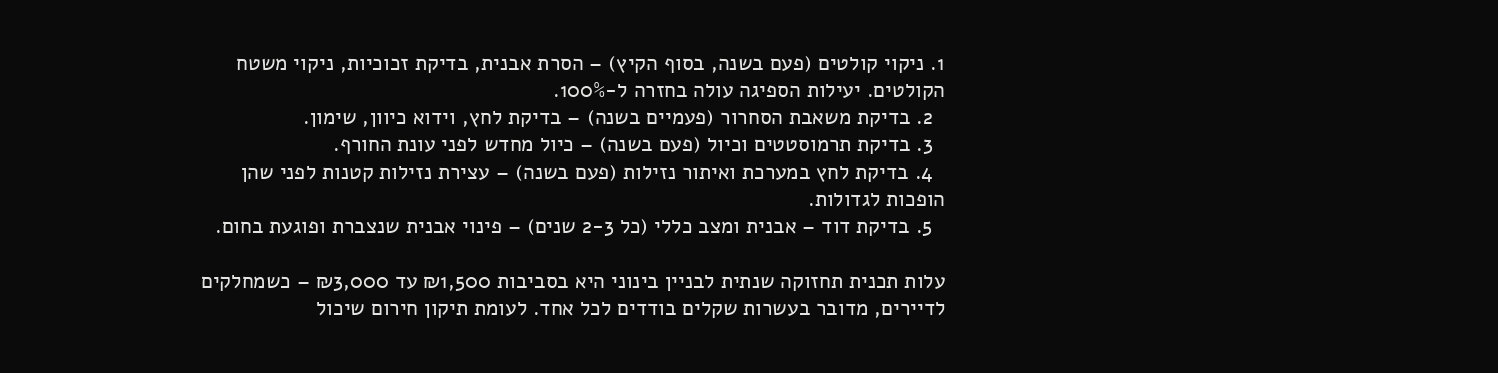1. ניקוי קולטים (פעם בשנה, בסוף הקיץ) – הסרת אבנית, בדיקת זכוכיות, ניקוי משטח הקולטים. יעילות הספיגה עולה בחזרה ל-100%.
  2. בדיקת משאבת הסחרור (פעמיים בשנה) – בדיקת לחץ, וידוא כיוון, שימון.
  3. בדיקת תרמוסטטים וכיול (פעם בשנה) – כיול מחדש לפני עונת החורף.
  4. בדיקת לחץ במערכת ואיתור נזילות (פעם בשנה) – עצירת נזילות קטנות לפני שהן הופכות לגדולות.
  5. בדיקת דוד – אבנית ומצב כללי (כל 2-3 שנים) – פינוי אבנית שנצברת ופוגעת בחום.

עלות תכנית תחזוקה שנתית לבניין בינוני היא בסביבות ₪1,500 עד ₪3,000 – כשמחלקים לדיירים, מדובר בעשרות שקלים בודדים לכל אחד. לעומת תיקון חירום שיכול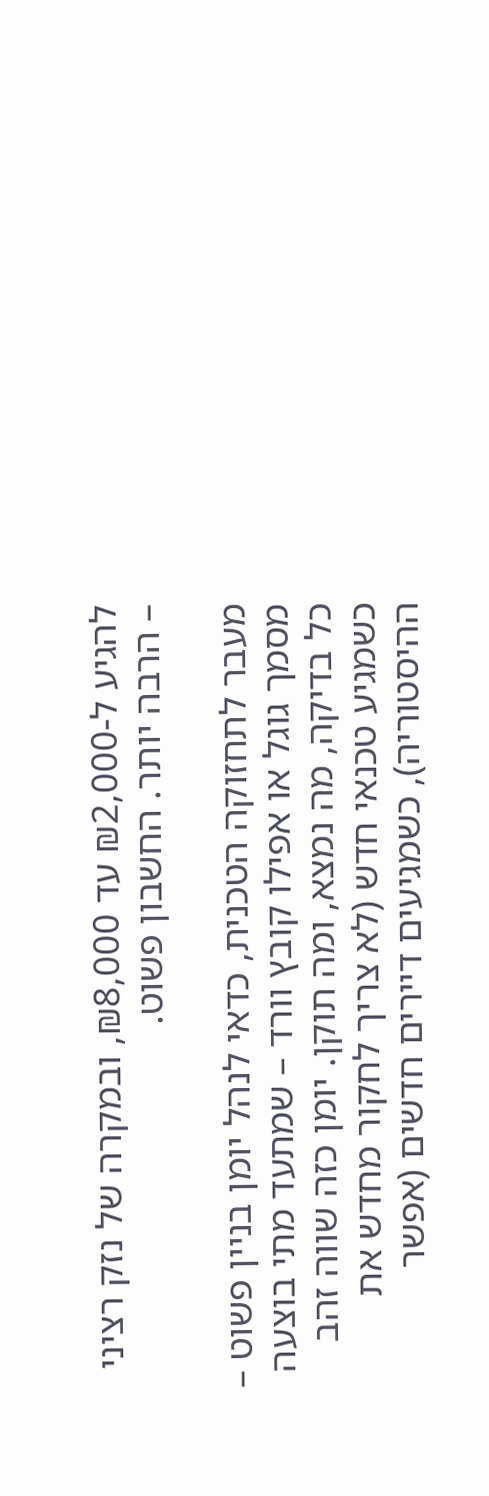להגיע ל-₪2,000 עד ₪8,000, ובמקרה של נזק רציני – הרבה יותר. החשבון פשוט.

מעבר לתחזוקה הטכנית, כדאי לנהל יומן בניין פשוט – מסמך גוגל או אפילו קובץ וורד – שמתעד מתי בוצעה כל בדיקה, מה נמצא, ומה תוקן. יומן כזה שווה זהב כשמגיע טכנאי חדש (לא צריך לחקור מחדש את ההיסטוריה), כשמגיעים דיירים חדשים (אפשר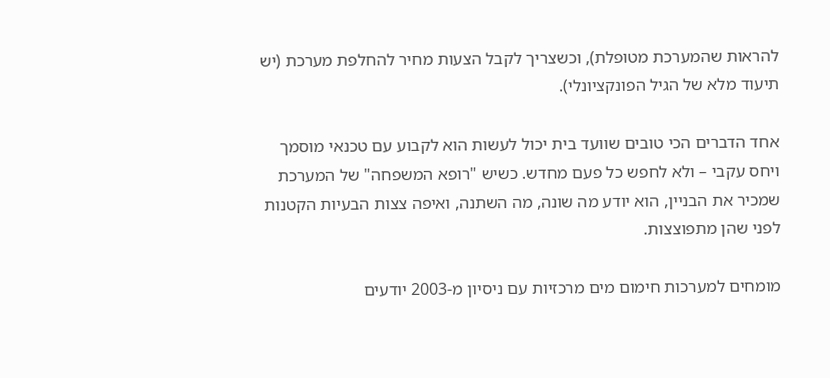להראות שהמערכת מטופלת), וכשצריך לקבל הצעות מחיר להחלפת מערכת (יש תיעוד מלא של הגיל הפונקציונלי).

אחד הדברים הכי טובים שוועד בית יכול לעשות הוא לקבוע עם טכנאי מוסמך ויחס עקבי – ולא לחפש כל פעם מחדש. כשיש "רופא המשפחה" של המערכת שמכיר את הבניין, הוא יודע מה שונה, מה השתנה, ואיפה צצות הבעיות הקטנות לפני שהן מתפוצצות.

מומחים למערכות חימום מים מרכזיות עם ניסיון מ-2003 יודעים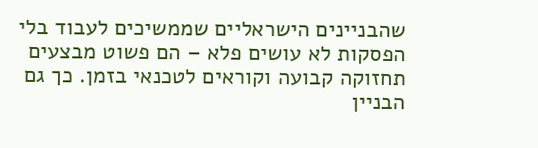שהבניינים הישראליים שממשיכים לעבוד בלי הפסקות לא עושים פלא – הם פשוט מבצעים תחזוקה קבועה וקוראים לטכנאי בזמן. כך גם הבניין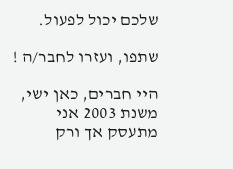שלכם יכול לפעול.

שתפו, ועזרו לחבר/ה !

היי חברים, כאן ישי, משנת 2003 אני מתעסק אך ורק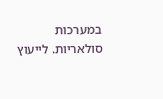במערכות סולאריות. לייעוץ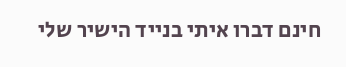חינם דברו איתי בנייד הישיר שלי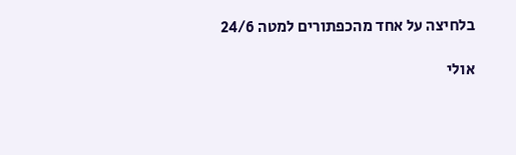בלחיצה על אחד מהכפתורים למטה 24/6

אולי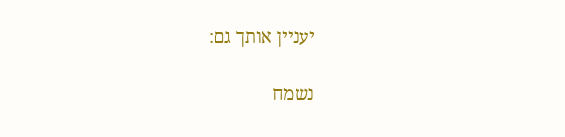יעניין אותך גם:

נשמח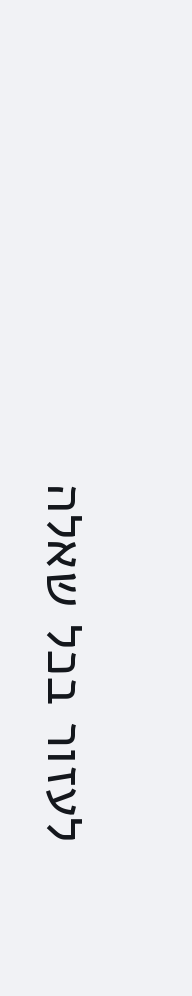לעזור בכל שאלה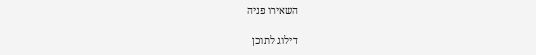השאירו פניה

דילוג לתוכן